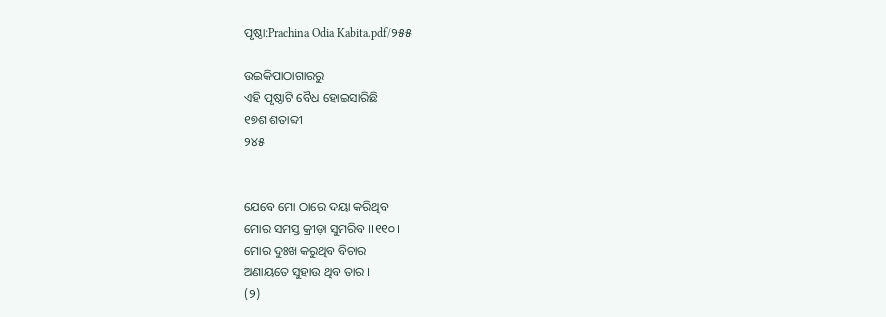ପୃଷ୍ଠା:Prachina Odia Kabita.pdf/୨୫୫

ଉଇକିପାଠାଗାର‌ରୁ
ଏହି ପୃଷ୍ଠାଟି ବୈଧ ହୋଇସାରିଛି
୧୭ଶ ଶତାବ୍ଦୀ
୨୪୫


ଯେବେ ମୋ ଠାରେ ଦୟା କରିଥିବ
ମୋର ସମସ୍ତ କ୍ରୀଡ଼ା ସୁମରିବ ।।୧୧୦।
ମୋର ଦୁଃଖ କରୁଥିବ ବିଚାର
ଅଣାୟତେ ସୁହାଉ ଥିବ ତାର ।
(୨)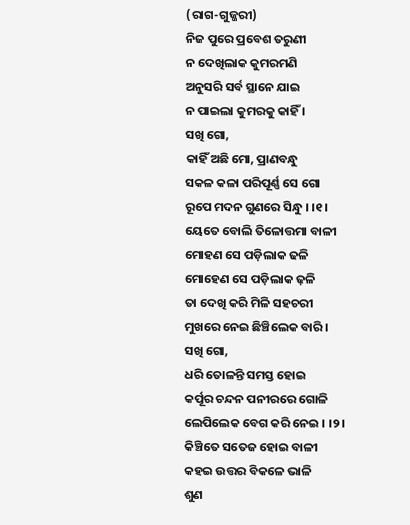(ରାଗ-ଗୁଜ୍ଜରୀ)
ନିଜ ପୁରେ ପ୍ରବେଶ ତରୁଣୀ
ନ ଦେଖିଲାକ କୁମରମଣି
ଅନୁସରି ସର୍ବ ସ୍ଥାନେ ଯାଇ
ନ ପାଇଲା କୁମରକୁ କାହିଁ ।
ସଖି ଗୋ,
କାହିଁ ଅଛି ମୋ, ପ୍ରାଣବନ୍ଧୁ
ସକଳ କଳା ପରିପୂର୍ଣ୍ଣ ସେ ଗୋ
ରୂପେ ମଦନ ଗୁଣରେ ସିନ୍ଧୁ । ।୧।
ୟେତେ ବୋଲି ତିଳୋତ୍ତମା ବାଳୀ
ମୋହଣ ସେ ପଡ଼ିଲାକ ଢଳି
ମୋହେଣ ସେ ପଡ଼ିଲାକ ଢ଼ଳି
ତା ଦେଖି କରି ମିଳି ସହଚରୀ
ମୁଖରେ ନେଇ ଛିଞ୍ଚିଲେକ ବାରି ।
ସଖି ଗୋ,
ଧରି ତୋଳନ୍ତି ସମସ୍ତ ହୋଇ
କର୍ପୂର ଚନ୍ଦନ ପନୀରରେ ଗୋଳି
ଲେପିଲେକ ବେଗ କରି ନେଇ । ।୨।
କିଞ୍ଚିତେ ସତେଜ ହୋଇ ବାଳୀ
କହଇ ଉତ୍ତର ବିକଳେ ଭାଳି
ଶୁଣ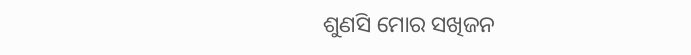ଶୁଣସି ମୋର ସଖିଜନ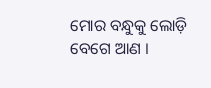ମୋର ବନ୍ଧୁକୁ ଲୋଡ଼ି ବେଗେ ଆଣ ।